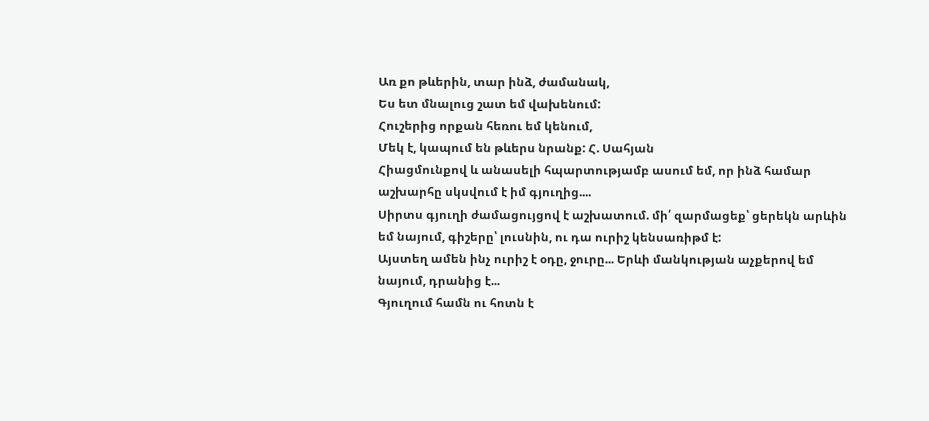Առ քո թևերին, տար ինձ, ժամանակ,
Ես ետ մնալուց շատ եմ վախենում:
Հուշերից որքան հեռու եմ կենում,
Մեկ է, կապում են թևերս նրանք: Հ. Սահյան
Հիացմունքով և անասելի հպարտությամբ ասում եմ, որ ինձ համար աշխարհը սկսվում է իմ գյուղից....
Սիրտս գյուղի ժամացույցով է աշխատում. մի՛ զարմացեք՝ ցերեկն արևին եմ նայում, գիշերը՝ լուսնին, ու դա ուրիշ կենսառիթմ է:
Այստեղ ամեն ինչ ուրիշ է օդը, ջուրը... Երևի մանկության աչքերով եմ նայում, դրանից է...
Գյուղում համն ու հոտն է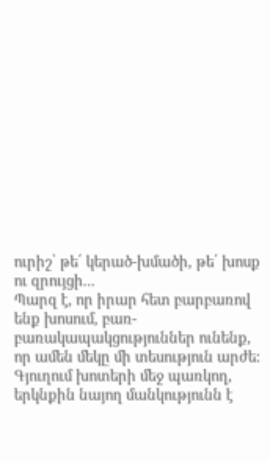ուրիշ՝ թե՛ կերած-խմածի, թե՛ խոսք ու զրույցի...
Պարզ է, որ իրար հետ բարբառով ենք խոսում, բառ-բառակապակցություններ ունենք, որ ամեն մեկը մի տեսություն արժե:
Գյուղում խոտերի մեջ պառկող, երկնքին նայող մանկությունն է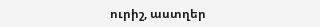ուրիշ, աստղեր